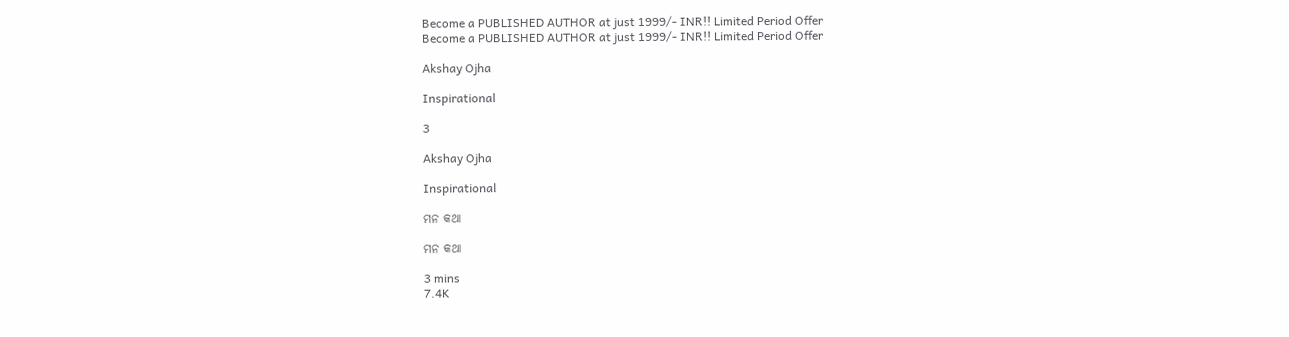Become a PUBLISHED AUTHOR at just 1999/- INR!! Limited Period Offer
Become a PUBLISHED AUTHOR at just 1999/- INR!! Limited Period Offer

Akshay Ojha

Inspirational

3

Akshay Ojha

Inspirational

ମନ କଥା

ମନ କଥା

3 mins
7.4K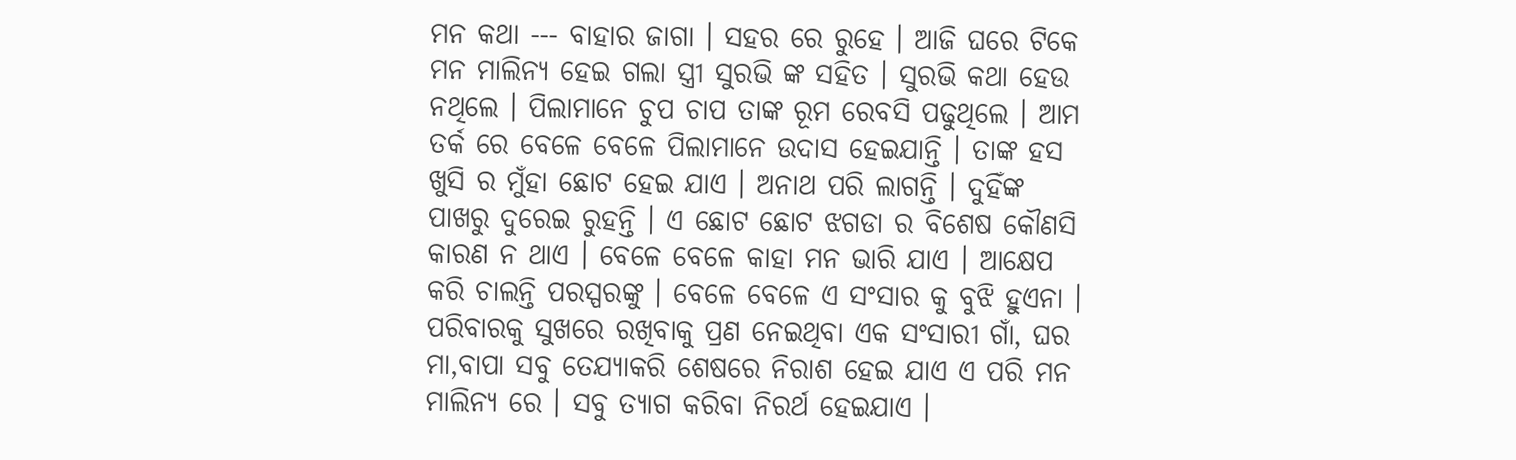ମନ କଥା --- ବାହାର ଜାଗା । ସହର ରେ ରୁହେ । ଆଜି ଘରେ ଟିକେ ମନ ମାଲିନ୍ୟ ହେଇ ଗଲା ସ୍ତ୍ରୀ ସୁରଭି ଙ୍କ ସହିତ । ସୁରଭି କଥା ହେଉ ନଥିଲେ । ପିଲାମାନେ ଚୁପ ଚାପ ତାଙ୍କ ରୂମ ରେବସି ପଢୁଥିଲେ । ଆମ ତର୍କ ରେ ବେଳେ ବେଳେ ପିଲାମାନେ ଉଦାସ ହେଇଯାନ୍ତି । ତାଙ୍କ ହସ ଖୁସି ର ମୁଁହା ଛୋଟ ହେଇ ଯାଏ । ଅନାଥ ପରି ଲାଗନ୍ତି । ଦୁହିଁଙ୍କ ପାଖରୁ ଦୁରେଇ ରୁହନ୍ତି । ଏ ଛୋଟ ଛୋଟ ଝଗଡା ର ବିଶେଷ କୌଣସି କାରଣ ନ ଥାଏ । ବେଳେ ବେଳେ କାହା ମନ ଭାରି ଯାଏ । ଆକ୍ଷେପ କରି ଚାଲନ୍ତି ପରସ୍ପରଙ୍କୁ । ବେଳେ ବେଳେ ଏ ସଂସାର କୁ ବୁଝି ହୁଏନା । ପରିବାରକୁ ସୁଖରେ ରଖିବାକୁ ପ୍ରଣ ନେଇଥିବା ଏକ ସଂସାରୀ ଗାଁ, ଘର ମା,ବାପା ସବୁ ତେଯ୍ୟାକରି ଶେଷରେ ନିରାଶ ହେଇ ଯାଏ ଏ ପରି ମନ ମାଲିନ୍ୟ ରେ । ସବୁ ତ୍ୟାଗ କରିବା ନିରର୍ଥ ହେଇଯାଏ ।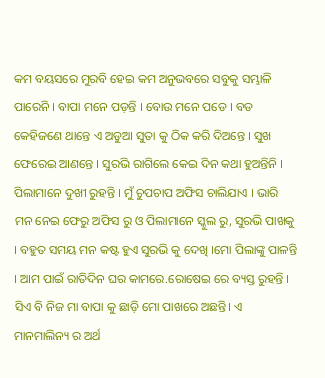କମ ବୟସରେ ମୁରବି ହେଇ କମ ଅନୁଭବରେ ସବୁକୁ ସମ୍ଭାଳି ପାରେନି । ବାପା ମନେ ପଡ଼ନ୍ତି । ବୋଉ ମନେ ପଡେ । ବଡ କେହିଜଣେ ଥାନ୍ତେ ଏ ଅଡୁଆ ସୁତା କୁ ଠିକ କରି ଦିଅନ୍ତେ । ସୁଖ ଫେରେଇ ଆଣନ୍ତେ । ସୁରଭି ରାଗିଲେ କେଇ ଦିନ କଥା ହୁଅନ୍ତିନି । ପିଲାମାନେ ଦୁଖୀ ରୁହନ୍ତି । ମୁଁ ଚୁପଚାପ ଅଫିସ ଚାଲିଯାଏ । ଭାରି ମନ ନେଇ ଫେରୁ ଅଫିସ ରୁ ଓ ପିଲାମାନେ ସ୍କୁଲ ରୁ, ସୁରଭି ପାଖକୁ । ବହୁତ ସମୟ ମନ କଷ୍ଟ ହୁଏ ସୁରଭି କୁ ଦେଖି ।ମୋ ପିଲାଙ୍କୁ ପାଳନ୍ତି । ଆମ ପାଇଁ ରାତିଦିନ ଘର କାମରେ.ରୋଷେଇ ରେ ବ୍ୟସ୍ତ ରୁହନ୍ତି । ସିଏ ବି ନିଜ ମା ବାପା କୁ ଛାଡ଼ି ମୋ ପାଖରେ ଅଛନ୍ତି। ଏ ମାନମାଲିନ୍ୟ ର ଅର୍ଥ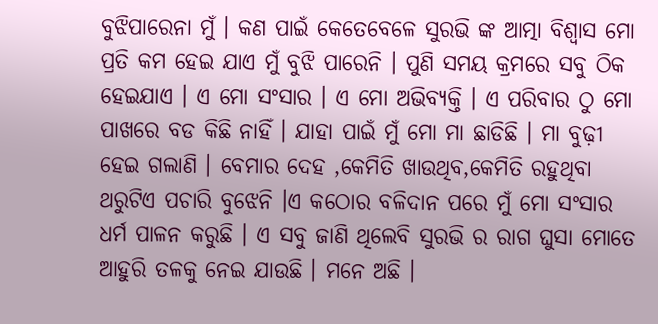ବୁଝିପାରେନା ମୁଁ । କଣ ପାଇଁ କେତେବେଳେ ସୁରଭି ଙ୍କ ଆତ୍ମା ବିଶ୍ୱାସ ମୋ ପ୍ରତି କମ ହେଇ ଯାଏ ମୁଁ ବୁଝି ପାରେନି । ପୁଣି ସମୟ କ୍ରମରେ ସବୁ ଠିକ ହେଇଯାଏ । ଏ ମୋ ସଂସାର । ଏ ମୋ ଅଭିବ୍ୟକ୍ତି । ଏ ପରିବାର ଠୁ ମୋ ପାଖରେ ବଡ କିଛି ନାହିଁ । ଯାହା ପାଇଁ ମୁଁ ମୋ ମା ଛାଡିଛି । ମା ବୁଢ଼ୀ ହେଇ ଗଲାଣି । ବେମାର ଦେହ ,କେମିତି ଖାଉଥିବ,କେମିତି ରହୁଥିବା ଥରୁଟିଏ ପଚାରି ବୁଝେନି ।ଏ କଠୋର ବଳିଦାନ ପରେ ମୁଁ ମୋ ସଂସାର ଧର୍ମ ପାଳନ କରୁଛି । ଏ ସବୁ ଜାଣି ଥିଲେବି ସୁରଭି ର ରାଗ ଘୁସା ମୋତେ ଆହୁରି ତଳକୁ ନେଇ ଯାଉଛି । ମନେ ଅଛି ।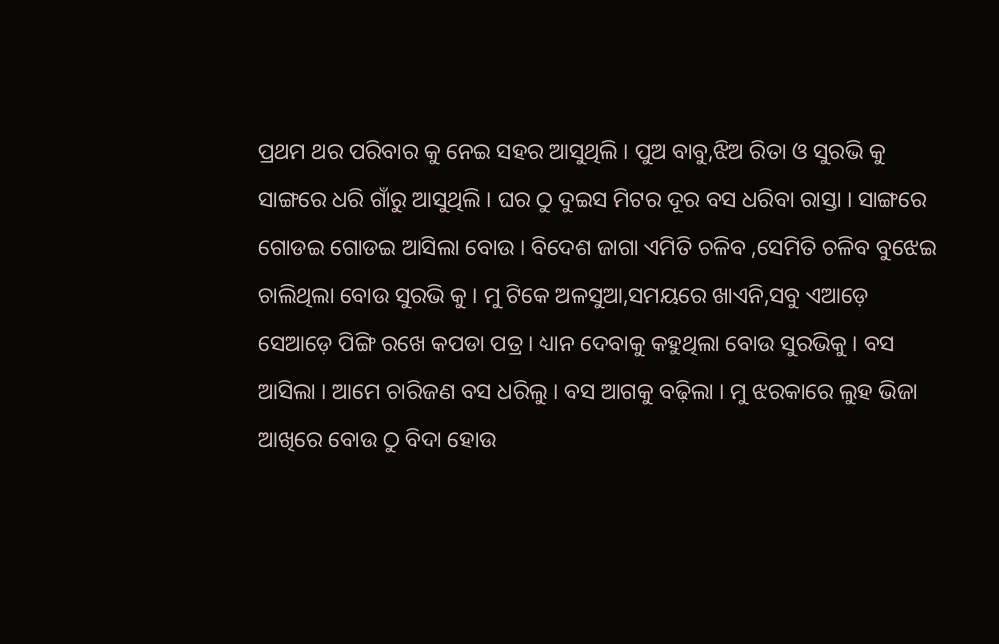ପ୍ରଥମ ଥର ପରିବାର କୁ ନେଇ ସହର ଆସୁଥିଲି । ପୁଅ ବାବୁ,ଝିଅ ରିତା ଓ ସୁରଭି କୁ ସାଙ୍ଗରେ ଧରି ଗାଁରୁ ଆସୁଥିଲି । ଘର ଠୁ ଦୁଇସ ମିଟର ଦୂର ବସ ଧରିବା ରାସ୍ତା । ସାଙ୍ଗରେ ଗୋଡଇ ଗୋଡଇ ଆସିଲା ବୋଉ । ବିଦେଶ ଜାଗା ଏମିତି ଚଳିବ ,ସେମିତି ଚଳିବ ବୁଝେଇ ଚାଲିଥିଲା ବୋଉ ସୁରଭି କୁ । ମୁ ଟିକେ ଅଳସୁଆ,ସମୟରେ ଖାଏନି,ସବୁ ଏଆଡ଼େ ସେଆଡ଼େ ପିଙ୍ଗି ରଖେ କପଡା ପତ୍ର । ଧ୍ୟାନ ଦେବାକୁ କହୁଥିଲା ବୋଉ ସୁରଭିକୁ । ବସ ଆସିଲା । ଆମେ ଚାରିଜଣ ବସ ଧରିଲୁ । ବସ ଆଗକୁ ବଢ଼ିଲା । ମୁ ଝରକାରେ ଲୁହ ଭିଜା ଆଖିରେ ବୋଉ ଠୁ ବିଦା ହୋଉ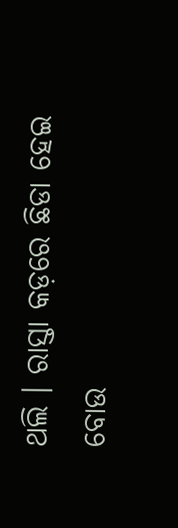ଥଲି । ରାସ୍ତା କଡ଼ରେ ଛିଡା ହେଇ ବୋଉ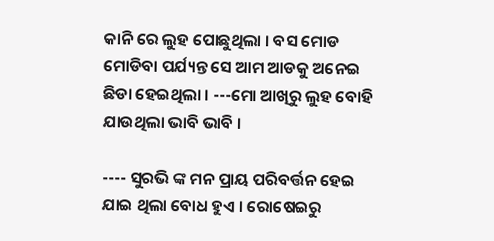କାନି ରେ ଲୁହ ପୋଛୁଥିଲା । ବସ ମୋଡ ମୋଡିବା ପର୍ଯ୍ୟନ୍ତ ସେ ଆମ ଆଡକୁ ଅନେଇ ଛିଡା ହେଇଥିଲା । ---ମୋ ଆଖିରୁ ଲୁହ ବୋହି ଯାଉଥିଲା ଭାବି ଭାବି ।

---- ସୁରଭି ଙ୍କ ମନ ପ୍ରାୟ ପରିବର୍ତ୍ତନ ହେଇ ଯାଇ ଥିଲା ବୋଧ ହୁଏ । ରୋଷେଇରୁ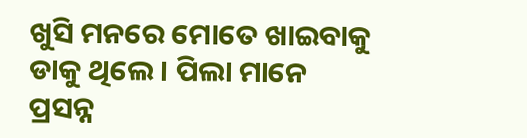ଖୁସି ମନରେ ମୋତେ ଖାଇବାକୁ ଡାକୁ ଥିଲେ । ପିଲା ମାନେ ପ୍ରସନ୍ନ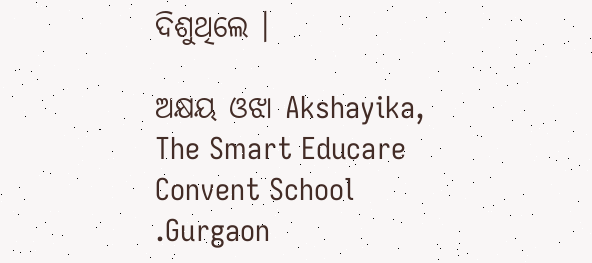ଦିଶୁଥିଲେ ।

ଅକ୍ଷୟ ଓଝା Akshayika, The Smart Educare Convent School .Gurgaon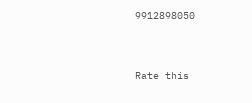9912898050




Rate this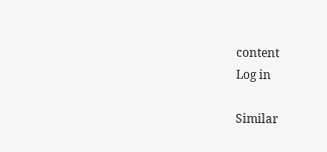content
Log in

Similar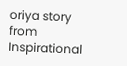oriya story from Inspirational